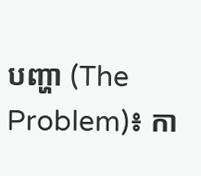បញ្ហា (The Problem)៖ កា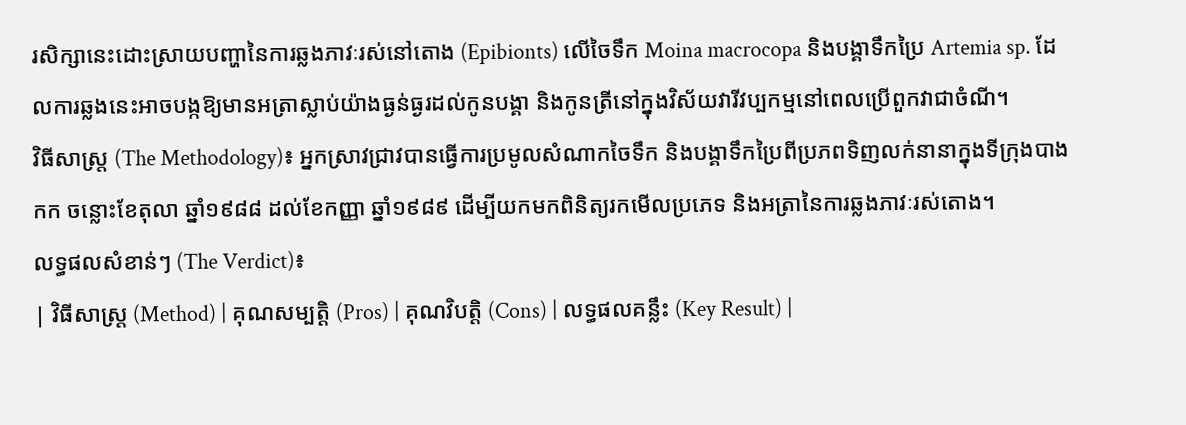រសិក្សានេះដោះស្រាយបញ្ហានៃការឆ្លងភាវៈរស់នៅតោង (Epibionts) លើចៃទឹក Moina macrocopa និងបង្គាទឹកប្រៃ Artemia sp. ដែលការឆ្លងនេះអាចបង្កឱ្យមានអត្រាស្លាប់យ៉ាងធ្ងន់ធ្ងរដល់កូនបង្គា និងកូនត្រីនៅក្នុងវិស័យវារីវប្បកម្មនៅពេលប្រើពួកវាជាចំណី។
វិធីសាស្ត្រ (The Methodology)៖ អ្នកស្រាវជ្រាវបានធ្វើការប្រមូលសំណាកចៃទឹក និងបង្គាទឹកប្រៃពីប្រភពទិញលក់នានាក្នុងទីក្រុងបាងកក ចន្លោះខែតុលា ឆ្នាំ១៩៨៨ ដល់ខែកញ្ញា ឆ្នាំ១៩៨៩ ដើម្បីយកមកពិនិត្យរកមើលប្រភេទ និងអត្រានៃការឆ្លងភាវៈរស់តោង។
លទ្ធផលសំខាន់ៗ (The Verdict)៖
| វិធីសាស្ត្រ (Method) | គុណសម្បត្តិ (Pros) | គុណវិបត្តិ (Cons) | លទ្ធផលគន្លឹះ (Key Result) |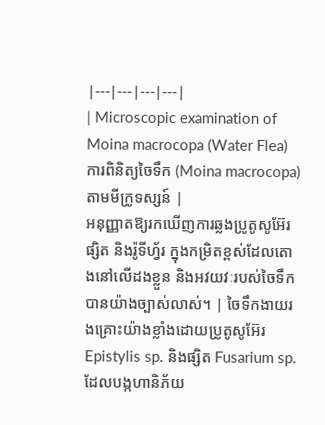|---|---|---|---|
| Microscopic examination of Moina macrocopa (Water Flea) ការពិនិត្យចៃទឹក (Moina macrocopa) តាមមីក្រូទស្សន៍ |
អនុញ្ញាតឱ្យរកឃើញការឆ្លងប្រូតូសូអ៊ែរ ផ្សិត និងរ៉ូទីហ្វ័រ ក្នុងកម្រិតខ្ពស់ដែលតោងនៅលើដងខ្លួន និងអវយវៈរបស់ចៃទឹកបានយ៉ាងច្បាស់លាស់។ | ចៃទឹកងាយរងគ្រោះយ៉ាងខ្លាំងដោយប្រូតូសូអ៊ែរ Epistylis sp. និងផ្សិត Fusarium sp. ដែលបង្កហានិភ័យ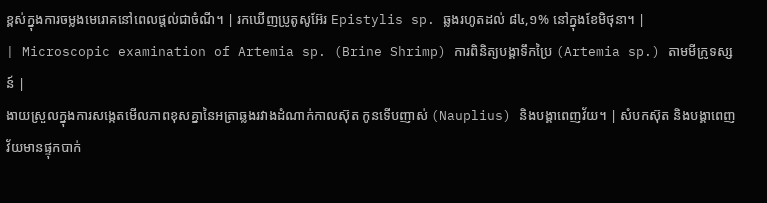ខ្ពស់ក្នុងការចម្លងមេរោគនៅពេលផ្តល់ជាចំណី។ | រកឃើញប្រូតូសូអ៊ែរ Epistylis sp. ឆ្លងរហូតដល់ ៨៤,១% នៅក្នុងខែមិថុនា។ |
| Microscopic examination of Artemia sp. (Brine Shrimp) ការពិនិត្យបង្គាទឹកប្រៃ (Artemia sp.) តាមមីក្រូទស្សន៍ |
ងាយស្រួលក្នុងការសង្កេតមើលភាពខុសគ្នានៃអត្រាឆ្លងរវាងដំណាក់កាលស៊ុត កូនទើបញាស់ (Nauplius) និងបង្គាពេញវ័យ។ | សំបកស៊ុត និងបង្គាពេញវ័យមានផ្ទុកបាក់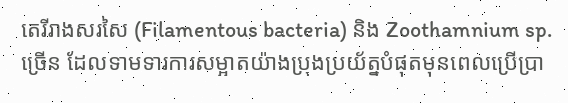តេរីរាងសរសៃ (Filamentous bacteria) និង Zoothamnium sp. ច្រើន ដែលទាមទារការសម្អាតយ៉ាងប្រុងប្រយ័ត្នបំផុតមុនពេលប្រើប្រា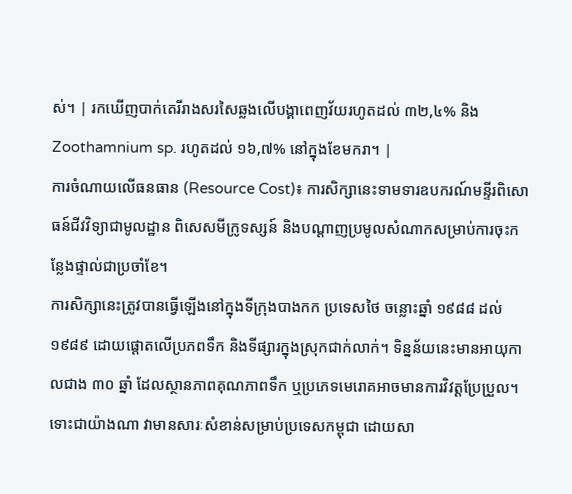ស់។ | រកឃើញបាក់តេរីរាងសរសៃឆ្លងលើបង្គាពេញវ័យរហូតដល់ ៣២,៤% និង Zoothamnium sp. រហូតដល់ ១៦,៧% នៅក្នុងខែមករា។ |
ការចំណាយលើធនធាន (Resource Cost)៖ ការសិក្សានេះទាមទារឧបករណ៍មន្ទីរពិសោធន៍ជីវវិទ្យាជាមូលដ្ឋាន ពិសេសមីក្រូទស្សន៍ និងបណ្ដាញប្រមូលសំណាកសម្រាប់ការចុះកន្លែងផ្ទាល់ជាប្រចាំខែ។
ការសិក្សានេះត្រូវបានធ្វើឡើងនៅក្នុងទីក្រុងបាងកក ប្រទេសថៃ ចន្លោះឆ្នាំ ១៩៨៨ ដល់ ១៩៨៩ ដោយផ្តោតលើប្រភពទឹក និងទីផ្សារក្នុងស្រុកជាក់លាក់។ ទិន្នន័យនេះមានអាយុកាលជាង ៣០ ឆ្នាំ ដែលស្ថានភាពគុណភាពទឹក ឬប្រភេទមេរោគអាចមានការវិវត្តប្រែប្រួល។ ទោះជាយ៉ាងណា វាមានសារៈសំខាន់សម្រាប់ប្រទេសកម្ពុជា ដោយសា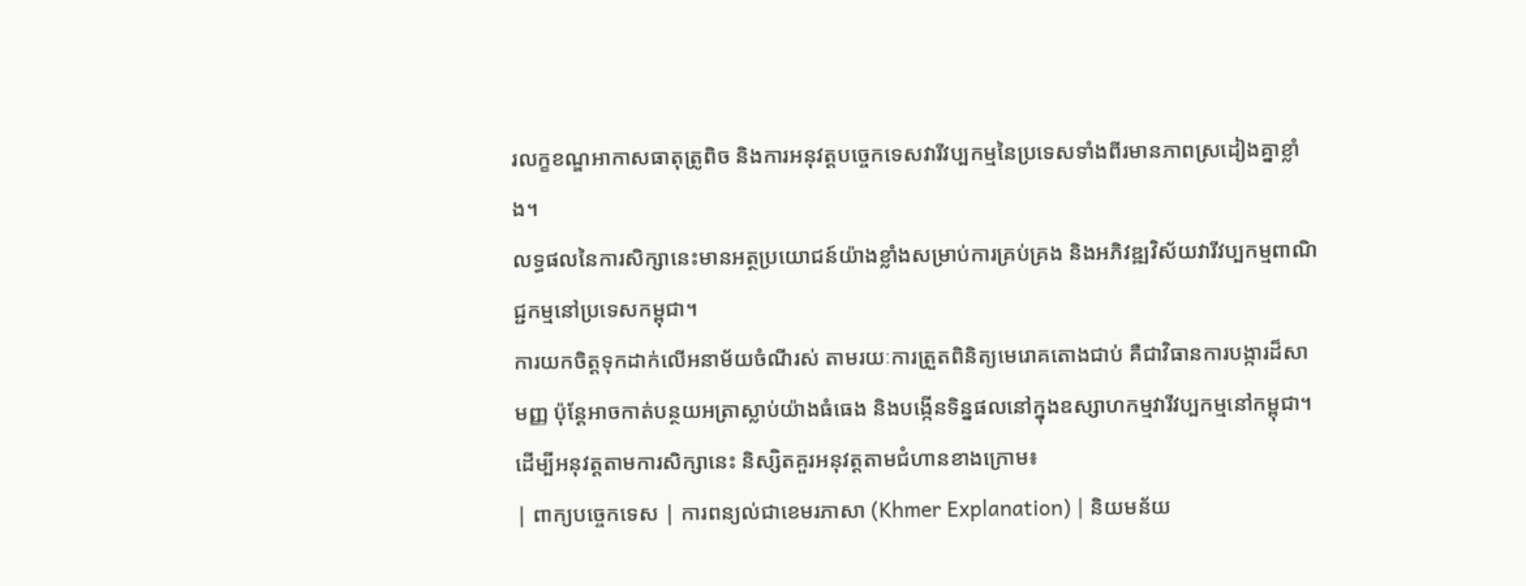រលក្ខខណ្ឌអាកាសធាតុត្រូពិច និងការអនុវត្តបច្ចេកទេសវារីវប្បកម្មនៃប្រទេសទាំងពីរមានភាពស្រដៀងគ្នាខ្លាំង។
លទ្ធផលនៃការសិក្សានេះមានអត្ថប្រយោជន៍យ៉ាងខ្លាំងសម្រាប់ការគ្រប់គ្រង និងអភិវឌ្ឍវិស័យវារីវប្បកម្មពាណិជ្ជកម្មនៅប្រទេសកម្ពុជា។
ការយកចិត្តទុកដាក់លើអនាម័យចំណីរស់ តាមរយៈការត្រួតពិនិត្យមេរោគតោងជាប់ គឺជាវិធានការបង្ការដ៏សាមញ្ញ ប៉ុន្តែអាចកាត់បន្ថយអត្រាស្លាប់យ៉ាងធំធេង និងបង្កើនទិន្នផលនៅក្នុងឧស្សាហកម្មវារីវប្បកម្មនៅកម្ពុជា។
ដើម្បីអនុវត្តតាមការសិក្សានេះ និស្សិតគួរអនុវត្តតាមជំហានខាងក្រោម៖
| ពាក្យបច្ចេកទេស | ការពន្យល់ជាខេមរភាសា (Khmer Explanation) | និយមន័យ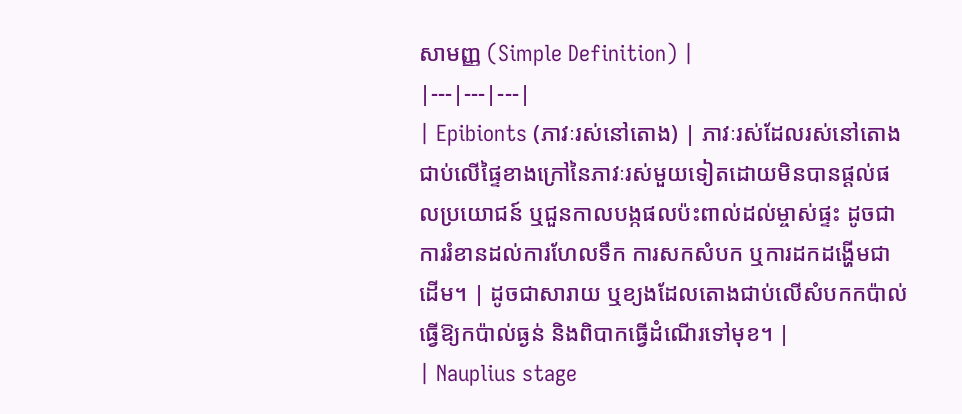សាមញ្ញ (Simple Definition) |
|---|---|---|
| Epibionts (ភាវៈរស់នៅតោង) | ភាវៈរស់ដែលរស់នៅតោងជាប់លើផ្ទៃខាងក្រៅនៃភាវៈរស់មួយទៀតដោយមិនបានផ្តល់ផលប្រយោជន៍ ឬជួនកាលបង្កផលប៉ះពាល់ដល់ម្ចាស់ផ្ទះ ដូចជាការរំខានដល់ការហែលទឹក ការសកសំបក ឬការដកដង្ហើមជាដើម។ | ដូចជាសារាយ ឬខ្យងដែលតោងជាប់លើសំបកកប៉ាល់ ធ្វើឱ្យកប៉ាល់ធ្ងន់ និងពិបាកធ្វើដំណើរទៅមុខ។ |
| Nauplius stage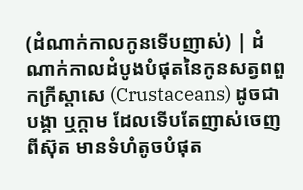(ដំណាក់កាលកូនទើបញាស់) | ដំណាក់កាលដំបូងបំផុតនៃកូនសត្វពពួកក្រីស្តាសេ (Crustaceans) ដូចជាបង្គា ឬក្តាម ដែលទើបតែញាស់ចេញពីស៊ុត មានទំហំតូចបំផុត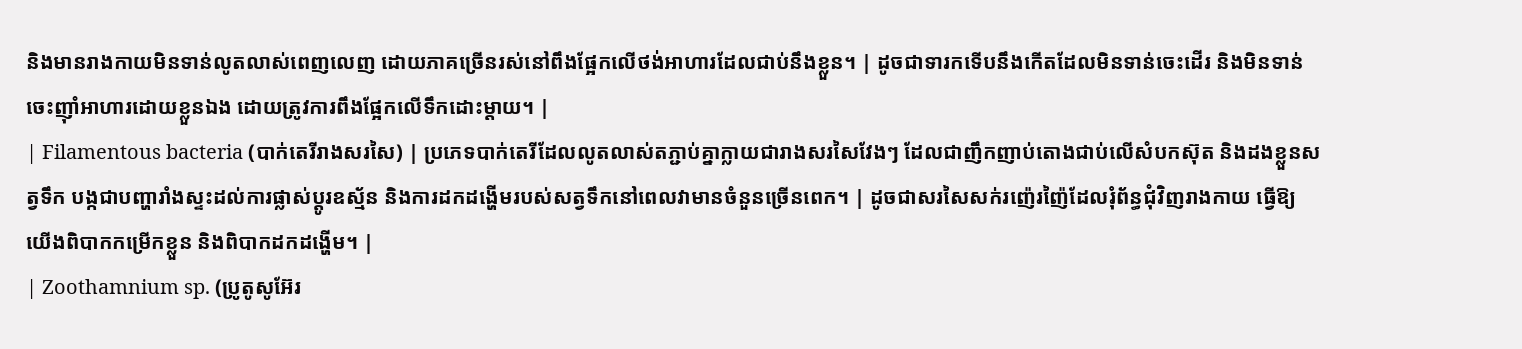និងមានរាងកាយមិនទាន់លូតលាស់ពេញលេញ ដោយភាគច្រើនរស់នៅពឹងផ្អែកលើថង់អាហារដែលជាប់នឹងខ្លួន។ | ដូចជាទារកទើបនឹងកើតដែលមិនទាន់ចេះដើរ និងមិនទាន់ចេះញ៉ាំអាហារដោយខ្លួនឯង ដោយត្រូវការពឹងផ្អែកលើទឹកដោះម្តាយ។ |
| Filamentous bacteria (បាក់តេរីរាងសរសៃ) | ប្រភេទបាក់តេរីដែលលូតលាស់តភ្ជាប់គ្នាក្លាយជារាងសរសៃវែងៗ ដែលជាញឹកញាប់តោងជាប់លើសំបកស៊ុត និងដងខ្លួនសត្វទឹក បង្កជាបញ្ហារាំងស្ទះដល់ការផ្លាស់ប្តូរឧស្ម័ន និងការដកដង្ហើមរបស់សត្វទឹកនៅពេលវាមានចំនួនច្រើនពេក។ | ដូចជាសរសៃសក់រញ៉េរញ៉ៃដែលរុំព័ន្ធជុំវិញរាងកាយ ធ្វើឱ្យយើងពិបាកកម្រើកខ្លួន និងពិបាកដកដង្ហើម។ |
| Zoothamnium sp. (ប្រូតូសូអ៊ែរ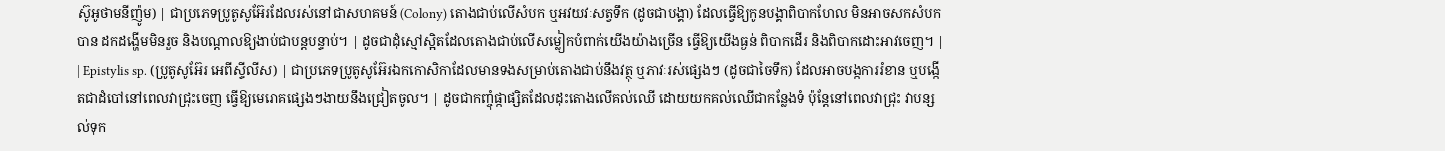ស៊ូអូថាមនីញ៉ូម) | ជាប្រភេទប្រូតូសូអ៊ែរដែលរស់នៅជាសហគមន៍ (Colony) តោងជាប់លើសំបក ឬអវយវៈសត្វទឹក (ដូចជាបង្គា) ដែលធ្វើឱ្យកូនបង្គាពិបាកហែល មិនអាចសកសំបកបាន ដកដង្ហើមមិនរួច និងបណ្តាលឱ្យងាប់ជាបន្តបន្ទាប់។ | ដូចជាដុំស្មៅស្អិតដែលតោងជាប់លើសម្លៀកបំពាក់យើងយ៉ាងច្រើន ធ្វើឱ្យយើងធ្ងន់ ពិបាកដើរ និងពិបាកដោះអាវចេញ។ |
| Epistylis sp. (ប្រូតូសូអ៊ែរ អេពីស្ទីលីស) | ជាប្រភេទប្រូតូសូអ៊ែរឯកកោសិកាដែលមានទងសម្រាប់តោងជាប់នឹងវត្ថុ ឬភាវៈរស់ផ្សេងៗ (ដូចជាចៃទឹក) ដែលអាចបង្កការរំខាន ឬបង្កើតជាដំបៅនៅពេលវាជ្រុះចេញ ធ្វើឱ្យមេរោគផ្សេងៗងាយនឹងជ្រៀតចូល។ | ដូចជាកញ្ចុំផ្កាផ្សិតដែលដុះតោងលើគល់ឈើ ដោយយកគល់ឈើជាកន្លែងទំ ប៉ុន្តែនៅពេលវាជ្រុះ វាបន្សល់ទុក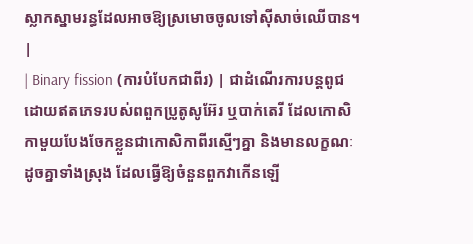ស្លាកស្នាមរន្ធដែលអាចឱ្យស្រមោចចូលទៅស៊ីសាច់ឈើបាន។ |
| Binary fission (ការបំបែកជាពីរ) | ជាដំណើរការបន្តពូជដោយឥតភេទរបស់ពពួកប្រូតូសូអ៊ែរ ឬបាក់តេរី ដែលកោសិកាមួយបែងចែកខ្លួនជាកោសិកាពីរស្មើៗគ្នា និងមានលក្ខណៈដូចគ្នាទាំងស្រុង ដែលធ្វើឱ្យចំនួនពួកវាកើនឡើ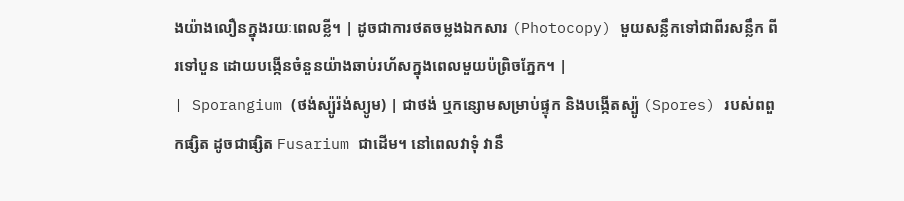ងយ៉ាងលឿនក្នុងរយៈពេលខ្លី។ | ដូចជាការថតចម្លងឯកសារ (Photocopy) មួយសន្លឹកទៅជាពីរសន្លឹក ពីរទៅបួន ដោយបង្កើនចំនួនយ៉ាងឆាប់រហ័សក្នុងពេលមួយប៉ព្រិចភ្នែក។ |
| Sporangium (ថង់ស្ប៉ូរ៉ង់ស្យូម) | ជាថង់ ឬកន្សោមសម្រាប់ផ្ទុក និងបង្កើតស្ប៉ូ (Spores) របស់ពពួកផ្សិត ដូចជាផ្សិត Fusarium ជាដើម។ នៅពេលវាទុំ វានឹ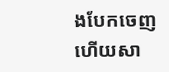ងបែកចេញ ហើយសា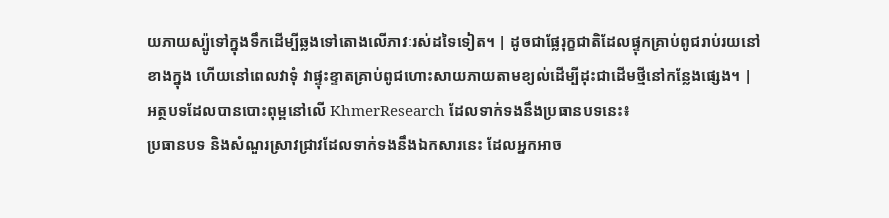យភាយស្ប៉ូទៅក្នុងទឹកដើម្បីឆ្លងទៅតោងលើភាវៈរស់ដទៃទៀត។ | ដូចជាផ្លែរុក្ខជាតិដែលផ្ទុកគ្រាប់ពូជរាប់រយនៅខាងក្នុង ហើយនៅពេលវាទុំ វាផ្ទុះខ្ទាតគ្រាប់ពូជហោះសាយភាយតាមខ្យល់ដើម្បីដុះជាដើមថ្មីនៅកន្លែងផ្សេង។ |
អត្ថបទដែលបានបោះពុម្ពនៅលើ KhmerResearch ដែលទាក់ទងនឹងប្រធានបទនេះ៖
ប្រធានបទ និងសំណួរស្រាវជ្រាវដែលទាក់ទងនឹងឯកសារនេះ ដែលអ្នកអាច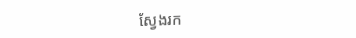ស្វែងរក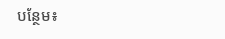បន្ថែម៖